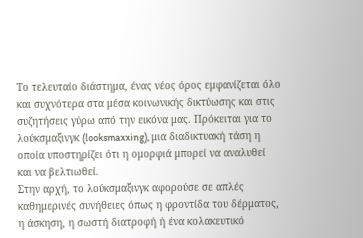Το τελευταίο διάστημα, ένας νέος όρος εμφανίζεται όλο και συχνότερα στα μέσα κοινωνικής δικτύωσης και στις συζητήσεις γύρω από την εικόνα μας. Πρόκειται για το λούκσμαξινγκ (looksmaxxing), μια διαδικτυακή τάση η οποία υποστηρίζει ότι η ομορφιά μπορεί να αναλυθεί και να βελτιωθεί.
Στην αρχή, το λούκσμαξινγκ αφορούσε σε απλές καθημερινές συνήθειες όπως η φροντίδα του δέρματος, η άσκηση, η σωστή διατροφή ή ένα κολακευτικό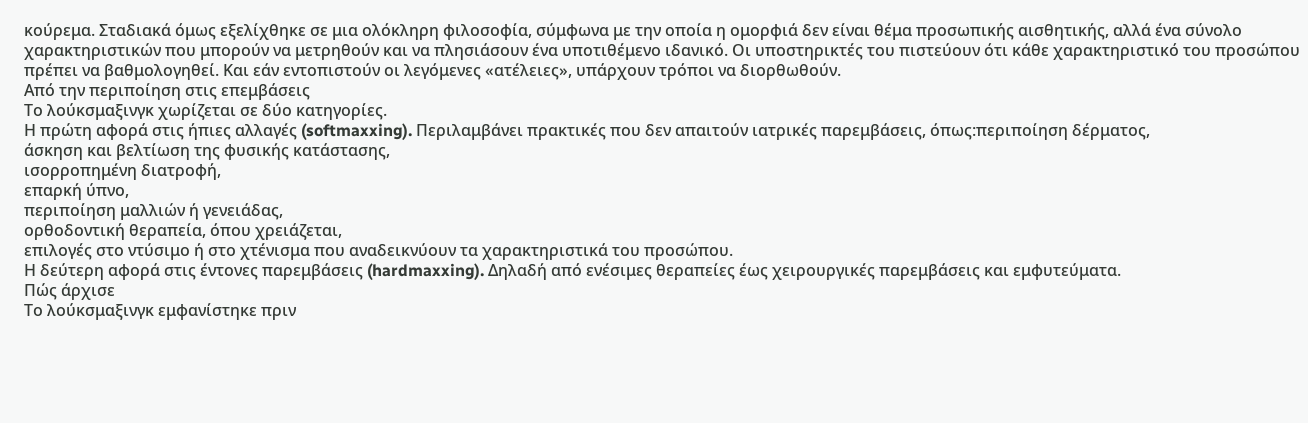κούρεμα. Σταδιακά όμως εξελίχθηκε σε μια ολόκληρη φιλοσοφία, σύμφωνα με την οποία η ομορφιά δεν είναι θέμα προσωπικής αισθητικής, αλλά ένα σύνολο χαρακτηριστικών που μπορούν να μετρηθούν και να πλησιάσουν ένα υποτιθέμενο ιδανικό. Οι υποστηρικτές του πιστεύουν ότι κάθε χαρακτηριστικό του προσώπου πρέπει να βαθμολογηθεί. Και εάν εντοπιστούν οι λεγόμενες «ατέλειες», υπάρχουν τρόποι να διορθωθούν.
Από την περιποίηση στις επεμβάσεις
Το λούκσμαξινγκ χωρίζεται σε δύο κατηγορίες.
Η πρώτη αφορά στις ήπιες αλλαγές (softmaxxing). Περιλαμβάνει πρακτικές που δεν απαιτούν ιατρικές παρεμβάσεις, όπως:περιποίηση δέρματος,
άσκηση και βελτίωση της φυσικής κατάστασης,
ισορροπημένη διατροφή,
επαρκή ύπνο,
περιποίηση μαλλιών ή γενειάδας,
ορθοδοντική θεραπεία, όπου χρειάζεται,
επιλογές στο ντύσιμο ή στο χτένισμα που αναδεικνύουν τα χαρακτηριστικά του προσώπου.
Η δεύτερη αφορά στις έντονες παρεμβάσεις (hardmaxxing). Δηλαδή από ενέσιμες θεραπείες έως χειρουργικές παρεμβάσεις και εμφυτεύματα.
Πώς άρχισε
Το λούκσμαξινγκ εμφανίστηκε πριν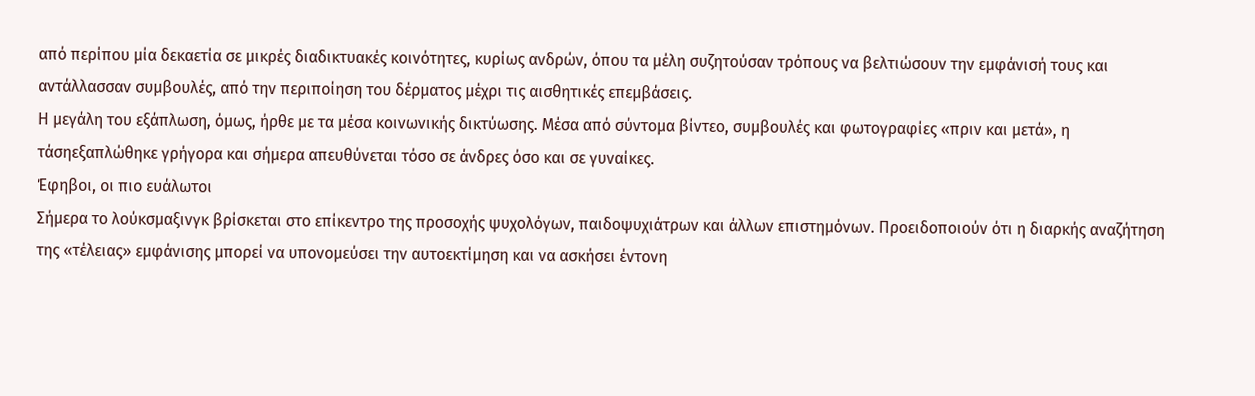από περίπου μία δεκαετία σε μικρές διαδικτυακές κοινότητες, κυρίως ανδρών, όπου τα μέλη συζητούσαν τρόπους να βελτιώσουν την εμφάνισή τους και αντάλλασσαν συμβουλές, από την περιποίηση του δέρματος μέχρι τις αισθητικές επεμβάσεις.
Η μεγάλη του εξάπλωση, όμως, ήρθε με τα μέσα κοινωνικής δικτύωσης. Μέσα από σύντομα βίντεο, συμβουλές και φωτογραφίες «πριν και μετά», η τάσηεξαπλώθηκε γρήγορα και σήμερα απευθύνεται τόσο σε άνδρες όσο και σε γυναίκες.
Έφηβοι, οι πιο ευάλωτοι
Σήμερα το λούκσμαξινγκ βρίσκεται στο επίκεντρο της προσοχής ψυχολόγων, παιδοψυχιάτρων και άλλων επιστημόνων. Προειδοποιούν ότι η διαρκής αναζήτηση της «τέλειας» εμφάνισης μπορεί να υπονομεύσει την αυτοεκτίμηση και να ασκήσει έντονη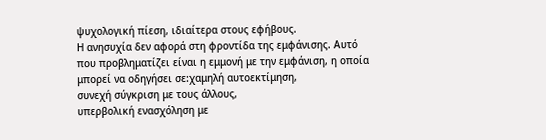ψυχολογική πίεση, ιδιαίτερα στους εφήβους.
Η ανησυχία δεν αφορά στη φροντίδα της εμφάνισης. Αυτό που προβληματίζει είναι η εμμονή με την εμφάνιση, η οποία μπορεί να οδηγήσει σε:χαμηλή αυτοεκτίμηση,
συνεχή σύγκριση με τους άλλους,
υπερβολική ενασχόληση με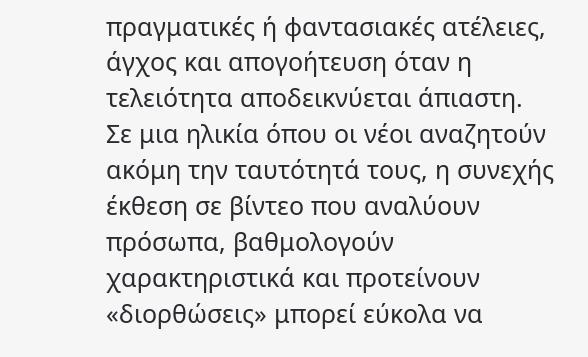πραγματικές ή φαντασιακές ατέλειες,
άγχος και απογοήτευση όταν η τελειότητα αποδεικνύεται άπιαστη.
Σε μια ηλικία όπου οι νέοι αναζητούν ακόμη την ταυτότητά τους, η συνεχής έκθεση σε βίντεο που αναλύουν πρόσωπα, βαθμολογούν χαρακτηριστικά και προτείνουν «διορθώσεις» μπορεί εύκολα να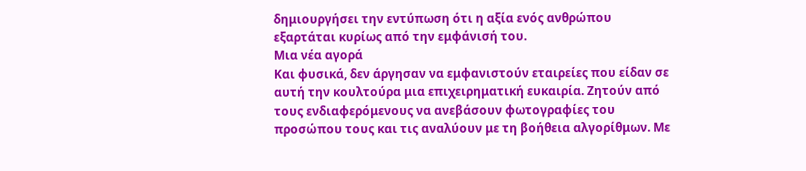δημιουργήσει την εντύπωση ότι η αξία ενός ανθρώπου εξαρτάται κυρίως από την εμφάνισή του.
Μια νέα αγορά
Και φυσικά, δεν άργησαν να εμφανιστούν εταιρείες που είδαν σε αυτή την κουλτούρα μια επιχειρηματική ευκαιρία. Ζητούν από τους ενδιαφερόμενους να ανεβάσουν φωτογραφίες του προσώπου τους και τις αναλύουν με τη βοήθεια αλγορίθμων. Με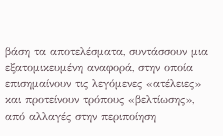βάση τα αποτελέσματα, συντάσσουν μια εξατομικευμένη αναφορά, στην οποία επισημαίνουν τις λεγόμενες «ατέλειες» και προτείνουν τρόπους «βελτίωσης», από αλλαγές στην περιποίηση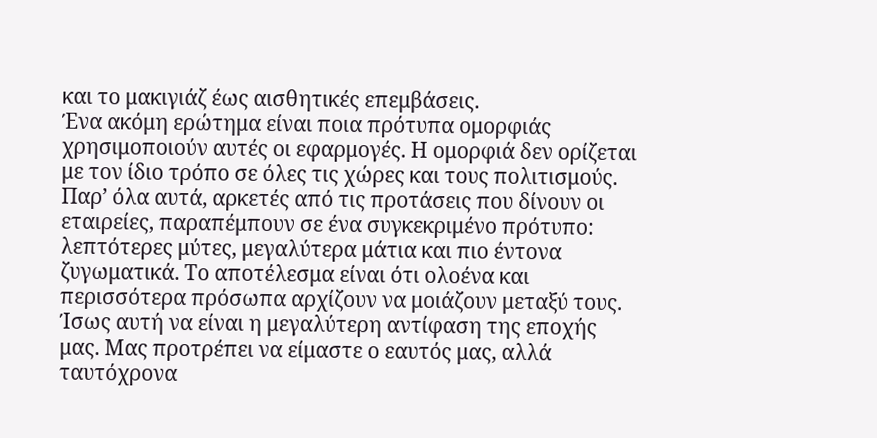και το μακιγιάζ έως αισθητικές επεμβάσεις.
Ένα ακόμη ερώτημα είναι ποια πρότυπα ομορφιάς χρησιμοποιούν αυτές οι εφαρμογές. Η ομορφιά δεν ορίζεται με τον ίδιο τρόπο σε όλες τις χώρες και τους πολιτισμούς. Παρ’ όλα αυτά, αρκετές από τις προτάσεις που δίνουν οι εταιρείες, παραπέμπουν σε ένα συγκεκριμένο πρότυπο: λεπτότερες μύτες, μεγαλύτερα μάτια και πιο έντονα ζυγωματικά. Το αποτέλεσμα είναι ότι ολοένα και περισσότερα πρόσωπα αρχίζουν να μοιάζουν μεταξύ τους.
Ίσως αυτή να είναι η μεγαλύτερη αντίφαση της εποχής μας. Μας προτρέπει να είμαστε ο εαυτός μας, αλλά ταυτόχρονα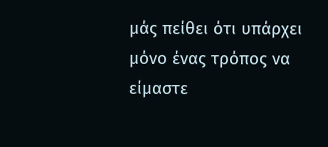μάς πείθει ότι υπάρχει μόνο ένας τρόπος να είμαστε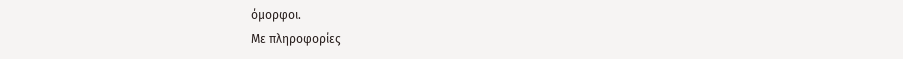όμορφοι.
Με πληροφορίες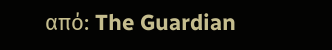από: The Guardian